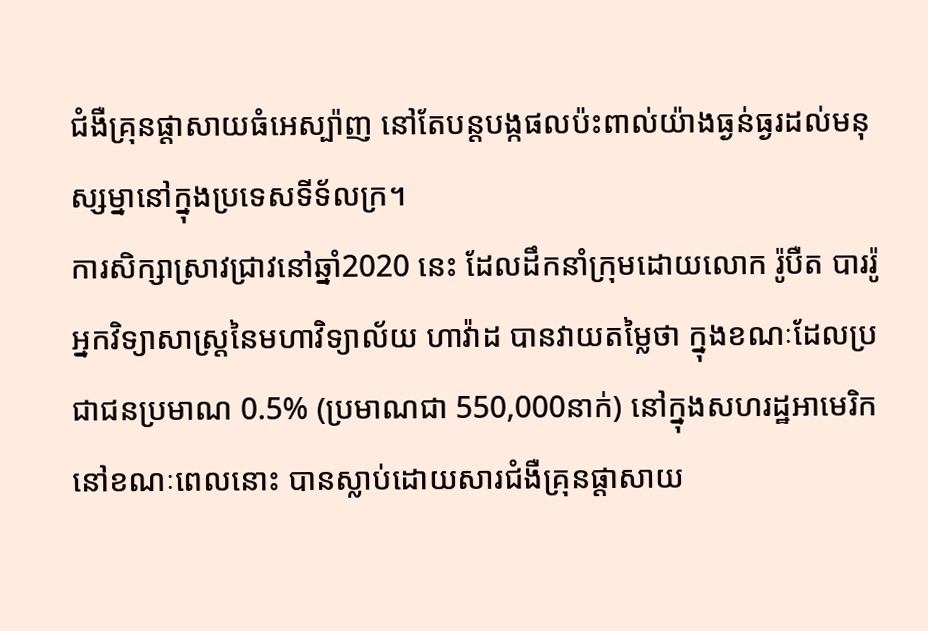ជំងឺគ្រុនផ្ដាសាយធំអេស្ប៉ាញ នៅតែបន្តបង្កផលប៉ះពាល់យ៉ាងធ្ងន់ធ្ងរដល់មនុស្សម្នានៅក្នុងប្រទេសទីទ័លក្រ។
ការសិក្សាស្រាវជ្រាវនៅឆ្នាំ2020 នេះ ដែលដឹកនាំក្រុមដោយលោក រ៉ូបឺត បាររ៉ូ អ្នកវិទ្យាសាស្ត្រនៃមហាវិទ្យាល័យ ហាវ៉ាដ បានវាយតម្លៃថា ក្នុងខណៈដែលប្រជាជនប្រមាណ 0.5% (ប្រមាណជា 550,000នាក់) នៅក្នុងសហរដ្ឋអាមេរិកនៅខណៈពេលនោះ បានស្លាប់ដោយសារជំងឺគ្រុនផ្ដាសាយ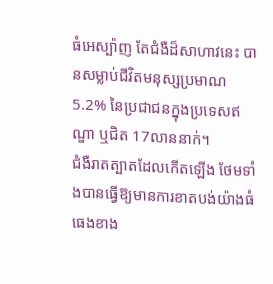ធំអេស្ប៉ាញ តែជំងឺដ៏សាហាវនេះ បានសម្លាប់ជីវិតមនុស្សប្រមាណ 5.2% នៃប្រជាជនក្នុងប្រទេសឥណ្ឌា ឬជិត 17លាននាក់។
ជំងឺរាតត្បាតដែលកើតឡើង ថែមទាំងបានធ្វើឱ្យមានការខាតបង់យ៉ាងធំធេងខាង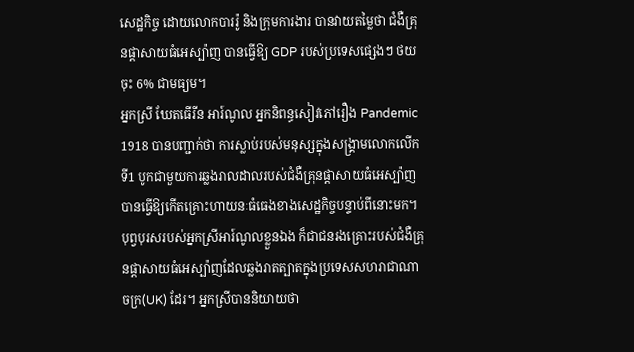សេដ្ឋកិច្ច ដោយលោកបាររ៉ូ និងក្រុមការងារ បានវាយតម្លៃថា ជំងឺគ្រុនផ្ដាសាយធំអេស្ប៉ាញ បានធ្វើឱ្យ GDP របស់ប្រទេសផ្សេងៗ ថយចុះ 6% ជាមធ្យម។
អ្នកស្រី ឃែតធើរីន អារ៍ណូល អ្នកនិពន្ធសៀវភៅរឿង Pandemic 1918 បានបញ្ជាក់ថា ការស្លាប់របស់មនុស្សក្នុងសង្គ្រាមលោកលើកទី1 បូកជាមួយការឆ្លងរាលដាលរបស់ជំងឺគ្រុនផ្ដាសាយធំអេស្ប៉ាញ បានធ្វើឱ្យកើតគ្រោះហាយនៈធំធេងខាងសេដ្ឋកិច្ចបន្ទាប់ពីនោះមក។
បុព្វបុរសរបស់អ្នកស្រីអារ៍ណូលខ្លួនឯង ក៏ជាជនរងគ្រោះរបស់ជំងឺគ្រុនផ្ដាសាយធំអេស្ប៉ាញដែលឆ្លងរាតត្បាតក្នុងប្រទេសសហរាជាណាចក្រ(UK) ដែរ។ អ្នកស្រីបាននិយាយថា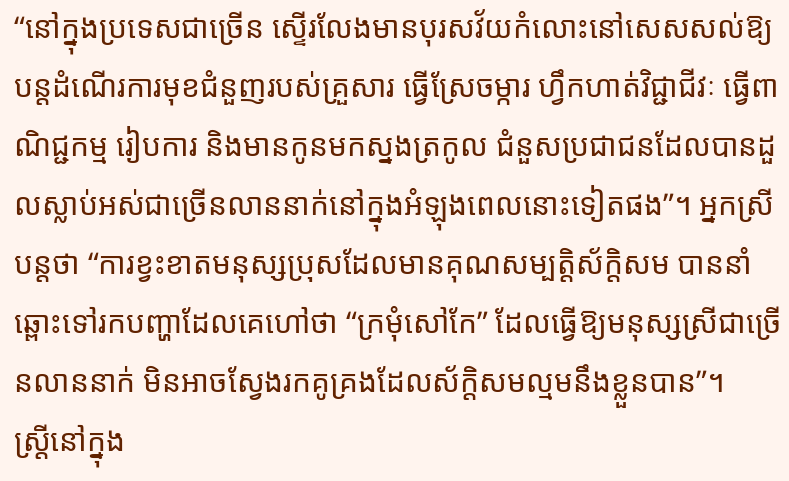“នៅក្នុងប្រទេសជាច្រើន ស្ទើរលែងមានបុរសវ័យកំលោះនៅសេសសល់ឱ្យបន្តដំណើរការមុខជំនួញរបស់គ្រួសារ ធ្វើស្រែចម្ការ ហ្វឹកហាត់វិជ្ជាជីវៈ ធ្វើពាណិជ្ជកម្ម រៀបការ និងមានកូនមកស្នងត្រកូល ជំនួសប្រជាជនដែលបានដួលស្លាប់អស់ជាច្រើនលាននាក់នៅក្នុងអំឡុងពេលនោះទៀតផង”។ អ្នកស្រីបន្តថា “ការខ្វះខាតមនុស្សប្រុសដែលមានគុណសម្បត្តិស័ក្តិសម បាននាំឆ្ពោះទៅរកបញ្ហាដែលគេហៅថា “ក្រមុំសៅកែ” ដែលធ្វើឱ្យមនុស្សស្រីជាច្រើនលាននាក់ មិនអាចស្វែងរកគូគ្រងដែលស័ក្តិសមល្មមនឹងខ្លួនបាន”។
ស្ត្រីនៅក្នុង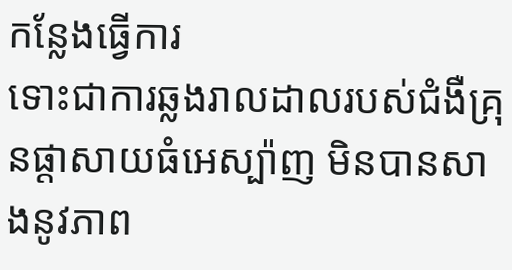កន្លែងធ្វើការ
ទោះជាការឆ្លងរាលដាលរបស់ជំងឺគ្រុនផ្ដាសាយធំអេស្ប៉ាញ មិនបានសាងនូវភាព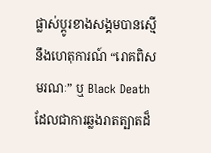ផ្លាស់ប្ដូរខាងសង្គមបានស្មើនឹងហេតុការណ៍ “រោគពិសមរណៈ” ឬ Black Death ដែលជាការឆ្លងរាតត្បាតដ៏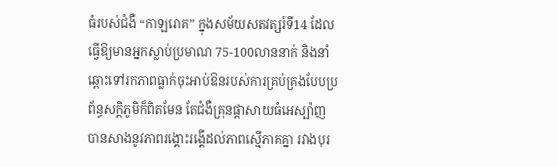ធំរបស់ជំងឺ “កាឡរោគ” ក្នុងសម័យសតវត្សរ៍ទី14 ដែលធ្វើឱ្យមានអ្នកស្លាប់ប្រមាណ 75-100លាននាក់ និងនាំឆ្ពោះទៅរកភាពធ្លាក់ចុះអាប់ឱនរបស់ការគ្រប់គ្រងបែបប្រព័ន្ធសក្ដិភូមិក៏ពិតមែន តែជំងឺគ្រុនផ្ដាសាយធំអេស្ប៉ាញ បានសាងនូវភាពរង្គោះរង្គើដល់ភាពស្មើភាគគ្នា រវាងបុរ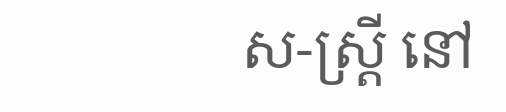ស-ស្ត្រី នៅ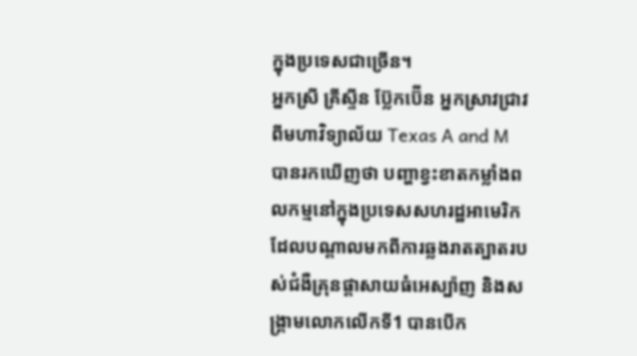ក្នុងប្រទេសជាច្រើន។
អ្នកស្រី គ្រីស្ទីន ប្ល៊ែកប៊ើន អ្នកស្រាវជ្រាវពីមហាវិទ្យាល័យ Texas A and M បានរកឃើញថា បញ្ហាខ្វះខាតកម្លាំងពលកម្មនៅក្នុងប្រទេសសហរដ្ឋអាមេរិក ដែលបណ្ដាលមកពីការឆ្លងរាតត្បាតរបស់ជំងឺគ្រុនផ្ដាសាយធំអេស្ប៉ាញ និងសង្គ្រាមលោកលើកទី1 បានបើក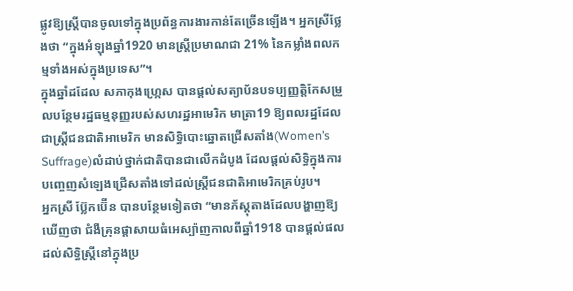ផ្លូវឱ្យស្ត្រីបានចូលទៅក្នុងប្រព័ន្ធការងារកាន់តែច្រើនឡើង។ អ្នកស្រីថ្លែងថា “ក្នុងអំឡុងឆ្នាំ1920 មានស្ត្រីប្រមាណជា 21% នៃកម្លាំងពលកម្មទាំងអស់ក្នុងប្រទេស”។
ក្នុងឆ្នាំដដែល សភាកុងហ្ក្រេស បានផ្ដល់សត្យាប័នបទប្បញ្ញត្តិកែសម្រួលបន្ថែមរដ្ឋធម្មនុញ្ញរបស់សហរដ្ឋអាមេរិក មាត្រា19 ឱ្យពលរដ្ឋដែលជាស្ត្រីជនជាតិអាមេរិក មានសិទ្ធិបោះឆ្នោតជ្រើសតាំង(Women’s Suffrage)លំដាប់ថ្នាក់ជាតិបានជាលើកដំបូង ដែលផ្ដល់សិទ្ធិក្នុងការបញ្ចេញសំឡេងជ្រើសតាំងទៅដល់ស្ត្រីជនជាតិអាមេរិកគ្រប់រូប។
អ្នកស្រី ប្ល៊ែកប៊ើន បានបន្ថែមទៀតថា “មានភ័ស្តុតាងដែលបង្ហាញឱ្យឃើញថា ជំងឺគ្រុនផ្ដាសាយធំអេស្ប៉ាញកាលពីឆ្នាំ1918 បានផ្ដល់ផលដល់សិទ្ធិស្ត្រីនៅក្នុងប្រ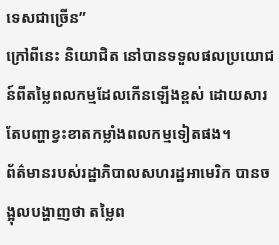ទេសជាច្រើន”
ក្រៅពីនេះ និយោជិត នៅបានទទួលផលប្រយោជន៍ពីតម្លៃពលកម្មដែលកើនឡើងខ្ពស់ ដោយសារតែបញ្ហាខ្វះខាតកម្លាំងពលកម្មទៀតផង។
ព័ត៌មានរបស់រដ្ឋាភិបាលសហរដ្ឋអាមេរិក បានចង្អុលបង្ហាញថា តម្លៃព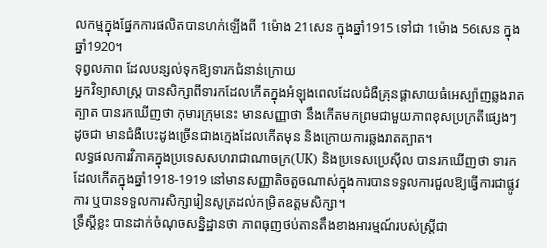លកម្មក្នុងផ្នែកការផលិតបានហក់ឡើងពី 1ម៉ោង 21សេន ក្នុងឆ្នាំ1915 ទៅជា 1ម៉ោង 56សេន ក្នុងឆ្នាំ1920។
ទុព្វលភាព ដែលបន្សល់ទុកឱ្យទារកជំនាន់ក្រោយ
អ្នកវិទ្យាសាស្ត្រ បានសិក្សាពីទារកដែលកើតក្នុងអំឡុងពេលដែលជំងឺគ្រុនផ្ដាសាយធំអេស្ប៉ាញឆ្លងរាតត្បាត បានរកឃើញថា កុមារក្រុមនេះ មានសញ្ញាថា នឹងកើតមកព្រមជាមួយភាពខុសប្រក្រតីផ្សេងៗ ដូចជា មានជំងឺបេះដូងច្រើនជាងក្មេងដែលកើតមុន និងក្រោយការឆ្លងរាតត្បាត។
លទ្ធផលការវិភាគក្នុងប្រទេសសហរាជាណាចក្រ(UK) និងប្រទេសប្រេស៊ីល បានរកឃើញថា ទារកដែលកើតក្នុងឆ្នាំ1918-1919 នៅមានសញ្ញាតិចតួចណាស់ក្នុងការបានទទួលការជួលឱ្យធ្វើការជាផ្លូវការ ឬបានទទួលការសិក្សារៀនសូត្រដល់កម្រិតឧត្ដមសិក្សា។
ទ្រឹស្ដីខ្លះ បានដាក់ចំណុចសន្និដ្ឋានថា ភាពធុញថប់តានតឹងខាងអារម្មណ៍របស់ស្ត្រីជា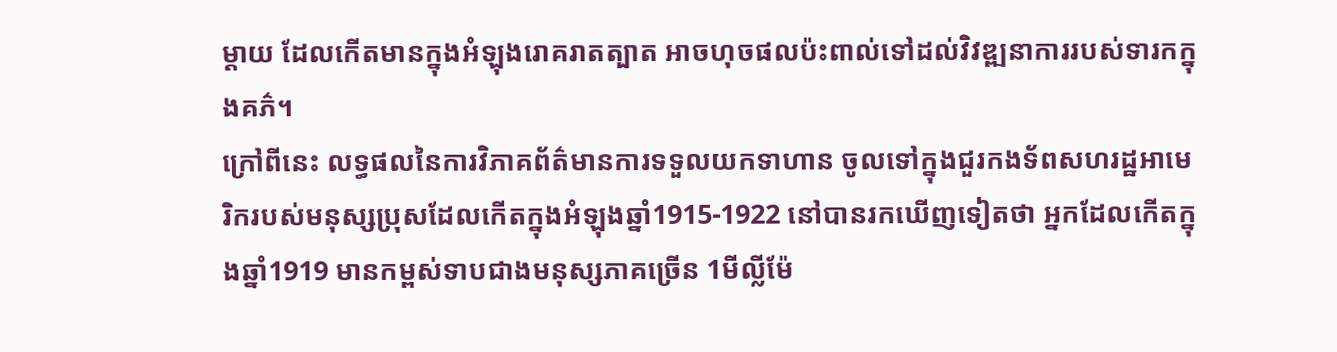ម្ដាយ ដែលកើតមានក្នុងអំឡុងរោគរាតត្បាត អាចហុចផលប៉ះពាល់ទៅដល់វិវឌ្ឍនាការរបស់ទារកក្នុងគភ៌។
ក្រៅពីនេះ លទ្ធផលនៃការវិភាគព័ត៌មានការទទួលយកទាហាន ចូលទៅក្នុងជួរកងទ័ពសហរដ្ឋអាមេរិករបស់មនុស្សប្រុសដែលកើតក្នុងអំឡុងឆ្នាំ1915-1922 នៅបានរកឃើញទៀតថា អ្នកដែលកើតក្នុងឆ្នាំ1919 មានកម្ពស់ទាបជាងមនុស្សភាគច្រើន 1មីល្លីម៉ែ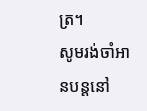ត្រ។
សូមរង់ចាំអានបន្តនៅ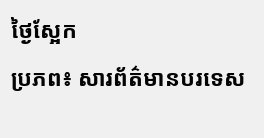ថ្ងៃស្អែក
ប្រភព៖ សារព័ត៌មានបរទេស